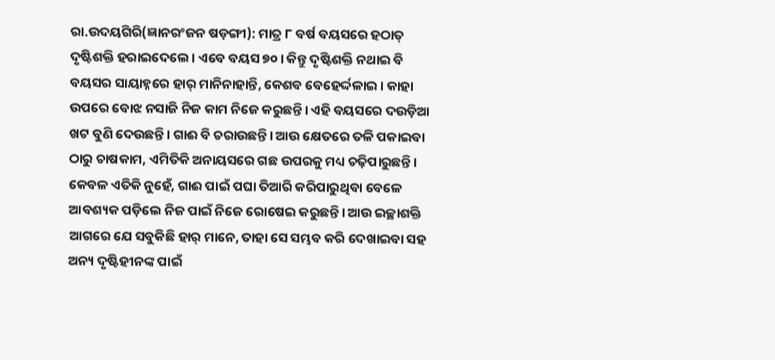ରା.ଉଦୟଗିରି(ଜ୍ଞାନରଂଜନ ଷଡ଼ଙ୍ଗୀ): ମାତ୍ର ୮ ବର୍ଷ ବୟସରେ ହଠାତ୍ ଦୃଷ୍ଟିଶକ୍ତି ହରାଇଦେଲେ। ‌ଏବେ ବୟସ ୭୦। କିନ୍ତୁ ଦୃଷ୍ଟିଶକ୍ତି ନଥାଇ ବି ବୟସର ସାୟାହ୍ନରେ ହାର୍ ମାନିନାହାନ୍ତି, କେଶବ ବେହେର୍ଦ୍ଦଳାଇ। କାହା ଉପରେ ବୋଝ ନସାଜି ନିଜ କାମ ନିଜେ କରୁଛନ୍ତି। ଏହି ବୟସରେ ଦଉଡ଼ିଆ ଖଟ ବୁଣି ଦେଉଛନ୍ତି। ଗାଈ ବି ଚରାଉଛନ୍ତି। ଆଉ କ୍ଷେତରେ ତଳି ପକାଇବା ଠାରୁ ଚାଷକାମ, ଏମିତିକି ଅନାୟସରେ ଗଛ ଉପରକୁ ମଧ୍ୟ ଚଢ଼ିପାରୁଛନ୍ତି। କେବଳ ଏତିକି ନୁହେଁ, ଗାଈ ପାଇଁ ପଘା ତିଆରି କରିପାରୁଥିବା ବେଳେ ଆବଶ୍ୟକ ପଡ଼ିଲେ ନିଜ ପାଇଁ ନିଜେ ରୋଷେଇ କରୁଛନ୍ତି। ଆଉ ଇଚ୍ଛାଶକ୍ତି ଆଗରେ ଯେ ସବୁକିଛି ହାର୍ ମାନେ, ତାହା ସେ ସମ୍ଭବ କରି ଦେଖାଇବା ସହ ଅନ୍ୟ ଦୃଷ୍ଟିହୀନଙ୍କ ପାଇଁ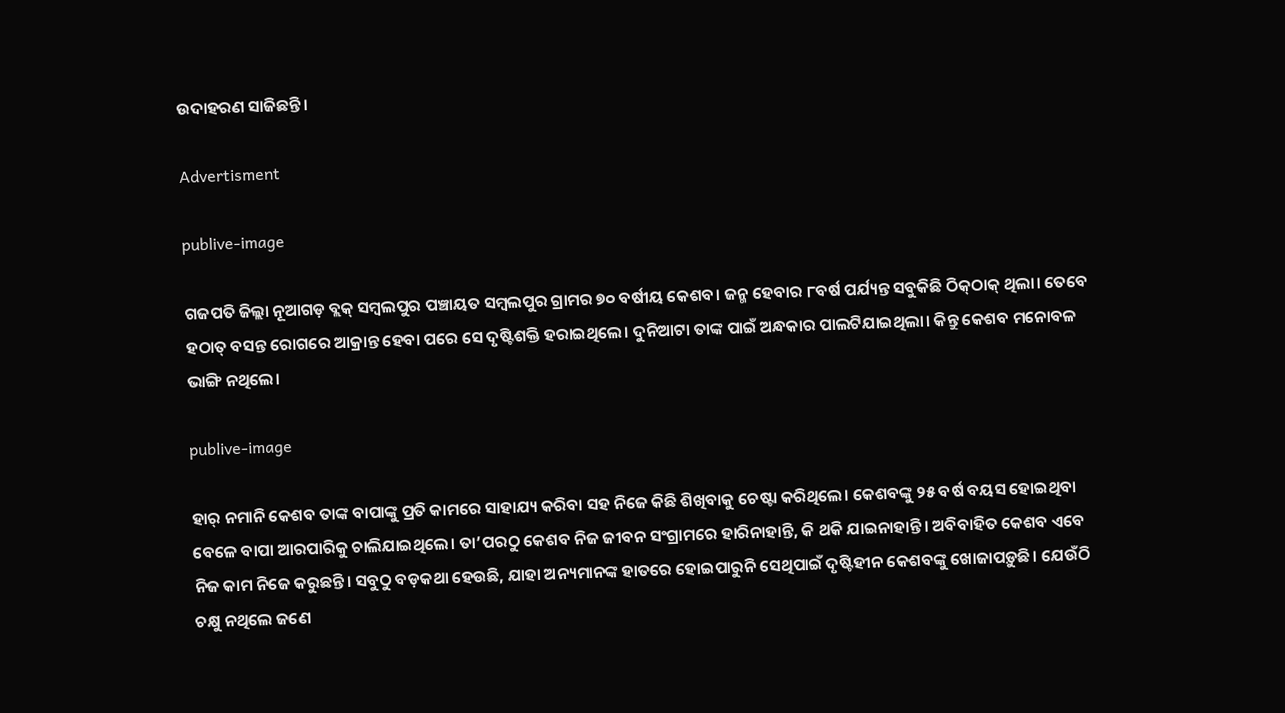ଉଦାହରଣ ସାଜିଛନ୍ତି।

Advertisment

publive-image

ଗଜପତି ଜିଲ୍ଲା ନୂଆଗଡ଼ ବ୍ଲକ୍ ସମ୍ବଲପୁର ପଞ୍ଚାୟତ ସମ୍ବଲପୁର ଗ୍ରାମର ୭୦ ବର୍ଷୀୟ କେଶବ। ଜନ୍ମ ହେବାର ୮ବର୍ଷ ପର୍ଯ୍ୟନ୍ତ ସବୁକିଛି ଠିକ୍‌ଠାକ୍ ଥିଲା। ତେବେ ହଠାତ୍ ବସନ୍ତ ରୋଗରେ ଆକ୍ରାନ୍ତ ହେବା ପରେ ସେ ଦୃଷ୍ଟିଶକ୍ତି ହରାଇଥିଲେ। ଦୁନିଆଟା ତାଙ୍କ ପାଇଁ ଅନ୍ଧକାର ପାଲଟିଯାଇଥିଲା। କିନ୍ତୁ କେଶବ ମନୋବଳ ଭାଙ୍ଗି ନଥିଲେ।

publive-image

ହାର୍ ନମାନି କେଶବ ତାଙ୍କ ବାପାଙ୍କୁ ପ୍ରତି କାମରେ ସାହାଯ୍ୟ କରିବା ସହ ନିଜେ କିଛି ଶିଖିବାକୁ ଚେଷ୍ଟା କରିଥିଲେ। କେଶବଙ୍କୁ ୨୫ ବର୍ଷ ବୟସ ହୋଇଥିବା ବେଳେ ବାପା ଆରପାରିକୁ ଚାଲିଯାଇଥିଲେ। ତା’ପରଠୁ କେଶବ ନିଜ ଜୀବନ ସଂଗ୍ରାମରେ ହାରିନାହାନ୍ତି, କି ଥକି ଯାଇନାହାନ୍ତି। ଅବିବାହିତ କେଶବ ଏବେ ନିଜ କାମ ନିଜେ କରୁଛନ୍ତି। ସବୁଠୁ ବଡ଼କଥା ହେଉଛି, ଯାହା ଅନ୍ୟମାନଙ୍କ ହାତରେ ହୋଇପାରୁନି ସେଥିପାଇଁ ଦୃଷ୍ଟିହୀନ କେଶବଙ୍କୁ ଖୋଜାପଡ଼ୁଛି। ଯେଉଁଠି ଚକ୍ଷୁ ନଥିଲେ ଜଣେ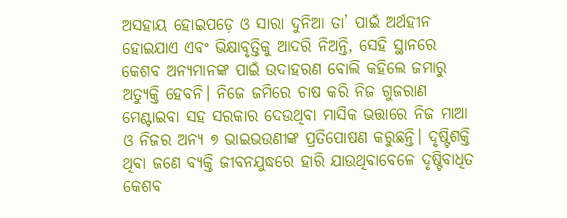ଅସହାୟ ହୋଇପଡ଼େ ଓ ସାରା ଦୁନିଆ ତା’ ପାଇଁ ଅର୍ଥହୀନ ହୋଇଯାଏ ଏବଂ ଭିକ୍ଷାବୃତ୍ତିକୁ ଆଦରି ନିଅନ୍ତି, ସେହି ସ୍ଥାନରେ କେଶବ ଅନ୍ୟମାନଙ୍କ ପାଇଁ ଉଦାହରଣ ବୋଲି କହିଲେ ଜମାରୁ ଅତ୍ୟୁକ୍ତି ହେବନି। ନିଜେ ଜମି‌ରେ ଚାଷ କରି ନିଜ ଗୁଜରାଣ ମେଣ୍ଟାଇବା ସହ ସରକାର ଦେଉଥିବା ମାସିକ ଭତ୍ତାରେ ନିଜ ମାଆ ଓ ନିଜର ଅନ୍ୟ ୭ ଭାଇଭଉଣୀଙ୍କ ପ୍ରତିପୋଷଣ କରୁଛନ୍ତି। ଦୃଷ୍ଟିଶକ୍ତି ଥିବା ଜଣେ ବ୍ୟକ୍ତି ଜୀବନଯୁଦ୍ଧରେ ହାରି ଯାଉଥିବାବେଳେ ଦୃଷ୍ଟିବାଧିତ କେଶବ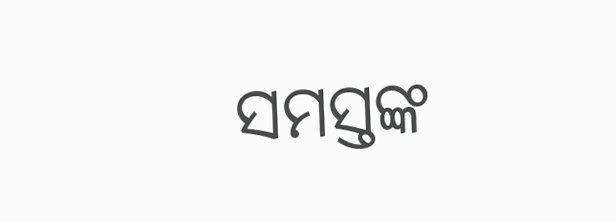ସମସ୍ତଙ୍କ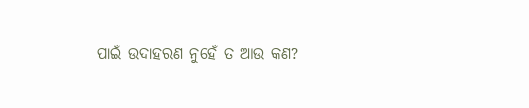ପାଇଁ ଉଦାହରଣ ନୁହେଁ ତ ଆଉ କଣ?